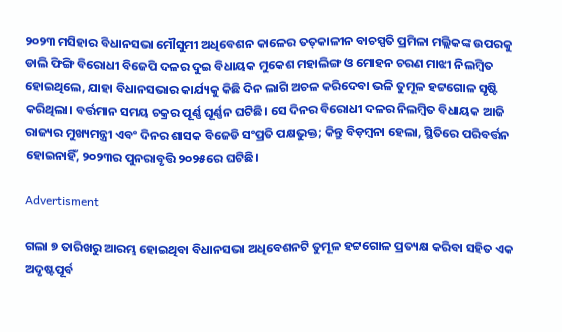୨୦୨୩ ମସିହାର ବିଧାନସଭା ମୌସୁମୀ ଅଧିବେଶନ‌ କାଳ‌େର ତତ୍‌କାଳୀନ ବାଚସ୍ପତି ପ୍ରମିଳା ମଲ୍ଲିକଙ୍କ ଉପରକୁ ଡାଲି ଫିଙ୍ଗି ବିରୋଧୀ ବିଜେପି ଦଳର ଦୁଇ ବିଧାୟକ ମୁକେଶ ମହାଲିଙ୍ଗ ଓ ମୋହନ ଚରଣ ମାଝୀ ନିଲମ୍ବିତ ହୋଇଥିଲେ, ଯାହା ବିଧାନସଭାର କାର୍ଯ୍ୟକୁ କିଛି ଦିନ ଲାଗି ଅଚଳ କରିଦେବା ଭଳି ତୁମୂଳ ହଟ୍ଟଗୋଳ ସୃଷ୍ଟି କରିଥିଲା। ବର୍ତ୍ତମାନ ସମୟ ଚକ୍ରର ପୂର୍ଣ୍ଣ ଘୂର୍ଣ୍ଣନ ଘଟିଛି। ସେ ଦିନର ବିରୋଧୀ ଦଳର ନିଲମ୍ବିତ ବିଧାୟକ ଆଜି ରାଜ୍ୟର ମୁଖ୍ୟମନ୍ତ୍ରୀ ଏବଂ ଦିନର ଶାସକ ବିଜେଡି ସଂପ୍ରତି ପକ୍ଷଭୁକ୍ତ; କିନ୍ତୁ ବିଡ଼ମ୍ବନା ହେଲା, ସ୍ଥିତିରେ ପରିବର୍ତ୍ତନ ହୋଇନାହିଁ, ୨୦୨୩ର ପୁନରାବୃତ୍ତି ୨୦୨୫ରେ ଘଟିଛି।

Advertisment

ଗଲା ୭ ତାରିଖରୁ ଆରମ୍ଭ ହୋଇଥିବା ବିଧାନସଭା ଅଧିବେଶନଟି ତୁମୂଳ ହଟ୍ଟଗୋଳ ପ୍ରତ୍ୟକ୍ଷ କରିବା ସହିତ ଏକ ଅଦୃଷ୍ଟପୂର୍ବ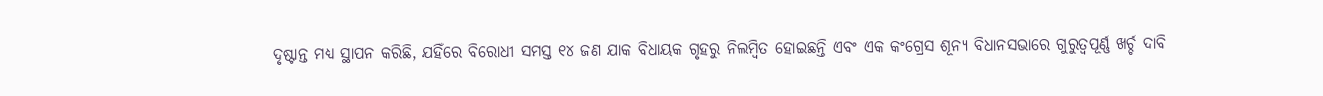ଦୃଷ୍ଟାନ୍ତ ମଧ୍ୟ ସ୍ଥାପନ କରିଛି, ଯହିଁରେ ବିରୋଧୀ ସମସ୍ତ ୧୪ ଜଣ ଯାକ ବିଧାୟକ ଗୃହରୁ ନିଲମ୍ବିତ ହୋଇଛନ୍ତି ଏବଂ ଏକ କଂଗ୍ରେସ ଶୂନ୍ୟ ବିଧାନସଭାରେ ଗୁରୁତ୍ବପୂର୍ଣ୍ଣ ଖର୍ଚ୍ଚ ଦାବି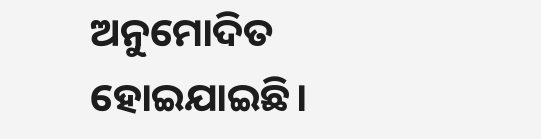ଅନୁମୋଦିତ ହୋଇଯାଇଛି।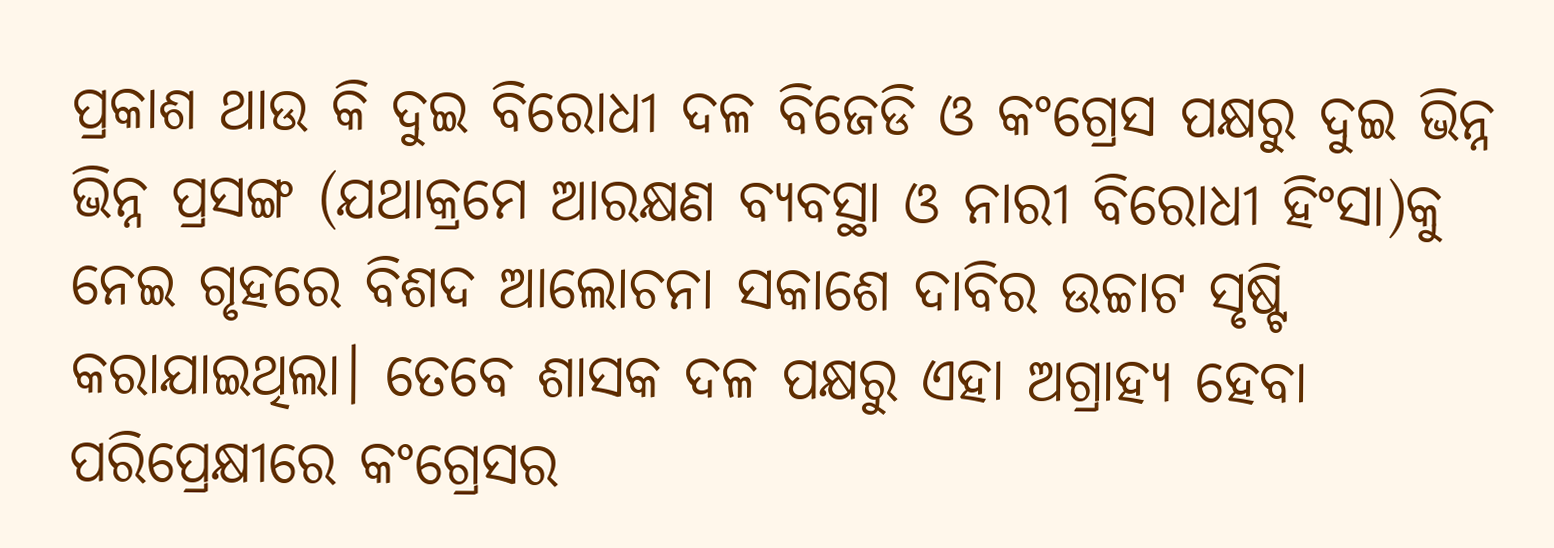ପ୍ରକାଶ ଥାଉ କି ଦୁଇ ବିରୋଧୀ ଦଳ ବିଜେଡି ଓ କଂଗ୍ରେସ ପକ୍ଷରୁ ଦୁଇ ଭିନ୍ନ ଭିନ୍ନ ପ୍ରସଙ୍ଗ (ଯଥାକ୍ରମେ ଆରକ୍ଷଣ ବ୍ୟବସ୍ଥା ଓ ନାରୀ ବିରୋଧୀ ହିଂସା)କୁ ନେଇ ଗୃହରେ ବିଶଦ ଆଲୋଚନା ସକାଶେ ଦାବିର ଉଚ୍ଚାଟ ସୃଷ୍ଟି କରାଯାଇଥିଲା। ତେବେ ଶାସକ ଦଳ ପକ୍ଷରୁ ଏହା ଅଗ୍ରାହ୍ୟ ହେବା ପରିପ୍ରେକ୍ଷୀରେ କଂଗ୍ରେସର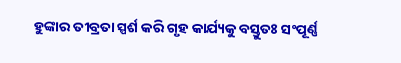ହୁଙ୍କାର ତୀବ୍ରତା ସ୍ପର୍ଶ କରି ଗୃହ କାର୍ଯ୍ୟକୁ ବସ୍ତୁତଃ ସଂପୂର୍ଣ୍ଣ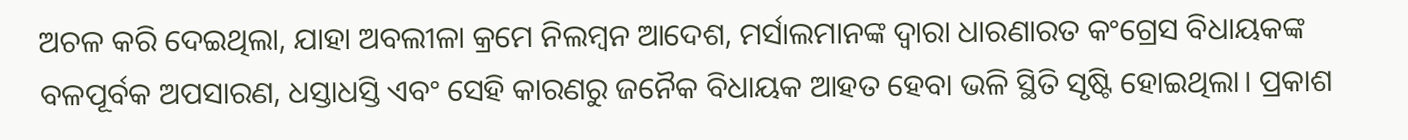ଅଚଳ କରି ଦେଇଥିଲା, ଯାହା ଅବଲୀଳା କ୍ରମେ ନିଲମ୍ବନ ଆଦେଶ, ମର୍ସାଲମାନଙ୍କ ଦ୍ବାରା ଧାରଣାରତ କଂଗ୍ରେସ ବିଧାୟକଙ୍କ ବଳପୂର୍ବକ ଅପସାରଣ, ଧସ୍ତାଧସ୍ତି ଏବଂ ସେହି କାରଣରୁ ଜ‌ନୈକ ବିଧାୟକ ଆହତ ହେବା ଭଳି ସ୍ଥିତି ସୃଷ୍ଟି ହୋଇଥିଲା। ପ୍ରକାଶ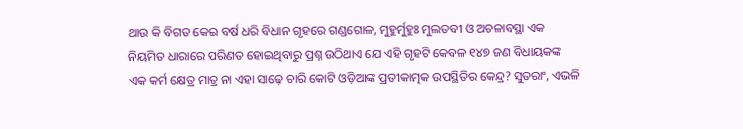ଥାଉ କି ବିଗତ କେଇ ବର୍ଷ ଧରି ବିଧାନ ଗୃହରେ ଗଣ୍ଡଗୋଳ, ମୁହୁର୍ମୁହୁଃ ମୁଲତବୀ ଓ ଅଚଳାବସ୍ଥା ଏକ ନିୟମିତ ଧାରାରେ ପରିଣତ ହୋଇଥିବାରୁ ପ୍ରଶ୍ନ ଉଠିଥାଏ ଯେ ଏହି ଗୃହଟି କେବଳ ୧୪୭ ଜଣ ବିଧାୟକଙ୍କ ଏକ କର୍ମ କ୍ଷେତ୍ର ମାତ୍ର ନା ଏହା ସାଢ଼େ ଚାରି କୋଟି ଓଡ଼ିଆଙ୍କ ପ୍ରତୀକାତ୍ମକ ଉପସ୍ଥିତିର କେନ୍ଦ୍ର? ସୁତରାଂ, ଏଭଳି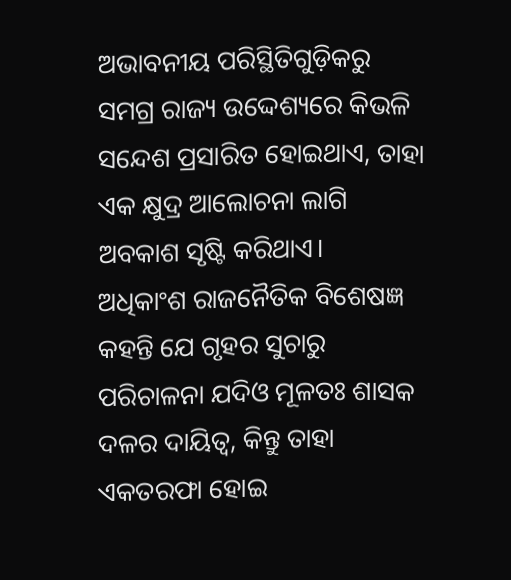ଅଭାବନୀୟ ପରିସ୍ଥିତିଗୁଡ଼ିକରୁ ସମଗ୍ର ରାଜ୍ୟ ଉଦ୍ଦେଶ୍ୟରେ କିଭଳି ସନ୍ଦେଶ ପ୍ରସାରିତ ହୋଇଥାଏ, ତାହା ଏକ କ୍ଷୁଦ୍ର ଆଲୋଚନା ଲାଗି ଅବକାଶ ସୃଷ୍ଟି କରିଥାଏ।
ଅଧିକାଂଶ ରାଜନୈତିକ ବିଶେଷଜ୍ଞ କହନ୍ତି ଯେ ଗୃହର ସୁଚାରୁ ପରିଚାଳନା ଯଦିଓ ମୂଳତଃ ଶାସକ ଦଳର ଦାୟିତ୍ବ, କିନ୍ତୁ ତାହା ଏକତରଫା ହୋଇ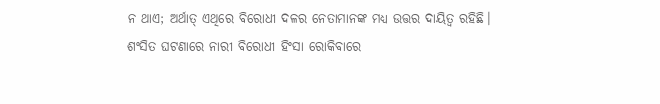ନ ଥାଏ; ଅର୍ଥାତ୍‌ ଏଥିରେ ବିରୋଧୀ ଦଳର ନେତାମାନଙ୍କ ମଧ୍ୟ ଉତ୍ତର ଦାୟିତ୍ବ ରହିଛି। ଶଂସିତ ଘଟଣାରେ ନାରୀ ବିରୋଧୀ ହିଂସା ରୋକିବାରେ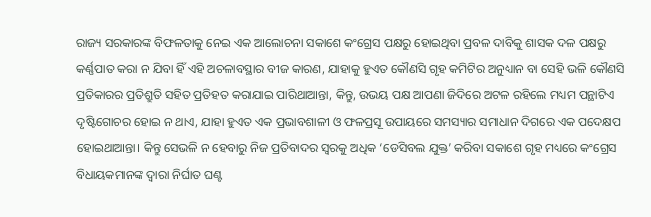ରାଜ୍ୟ ସରକାରଙ୍କ ବିଫଳତାକୁ ନେଇ ଏକ ଆଲୋଚନା ସକାଶେ କଂଗ୍ରେସ ପକ୍ଷରୁ ହୋଇଥିବା ପ୍ରବଳ ଦାବିକୁ ଶାସକ ଦଳ ପକ୍ଷରୁ କର୍ଣ୍ଣପାତ କରା ନ ଯିବା ହିଁ ଏହି ଅଚଳାବସ୍ଥାର ବୀଜ କାରଣ, ଯାହାକୁ ହୁଏତ କୌଣସି ଗୃହ କମିଟିର ଅନୁଧ୍ୟାନ ବା ସେହି ଭଳି କୌଣସି ପ୍ରତିକାରର ପ୍ରତିଶ୍ରୁତି ସହିତ ପ୍ରତିହତ କରାଯାଇ ପାରିଥାଆନ୍ତା, କିନ୍ତୁ, ଉଭୟ ପକ୍ଷ ଆପଣା ଜିଦିରେ ଅଟଳ ରହିଲେ ମଧ୍ୟମ ପନ୍ଥାଟିଏ ଦୃଷ୍ଟିଗୋଚର ହୋଇ ନ ଥାଏ, ଯାହା ହୁଏତ ଏକ ପ୍ରଭାବଶାଳୀ ଓ ଫଳପ୍ରସୂ ଉପାୟରେ ସମସ୍ୟାର ସମାଧାନ ଦିଗରେ ଏକ ପଦ‌େକ୍ଷପ ହୋଇଥାଆନ୍ତା। କିନ୍ତୁ ସେଭଳି ନ ହେବାରୁ ନିଜ ପ୍ରତିବାଦର ସ୍ବରକୁ ଅଧିକ ‘ଡେସିବଲ ଯୁକ୍ତ’ କରିବା ସକାଶେ ଗୃହ ମଧ୍ୟରେ କଂଗ୍ରେସ ବିଧାୟକମାନଙ୍କ ଦ୍ବାରା ନିର୍ଘାତ ଘଣ୍ଟ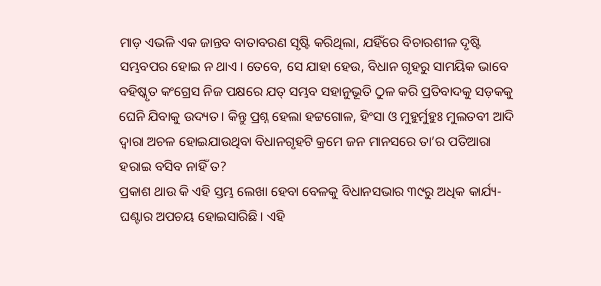ମାଡ଼ ଏଭଳି ଏକ ଜାନ୍ତବ ବାତାବରଣ ସୃଷ୍ଟି କରିଥିଲା, ଯହିଁରେ ବିଚାରଶୀଳ ଦୃଷ୍ଟି ସମ୍ଭବପର ହୋଇ ନ ଥାଏ। ତେବେ, ସେ ଯାହା ହେଉ, ବିଧାନ ଗୃହରୁ ସାମୟିକ ଭାବେ ବହିଷ୍କୃତ କଂଗ୍ରେସ ନିଜ ପକ୍ଷରେ ଯତ୍‌ ସମ୍ଭବ ସହାନୁଭୂତି ଠୁଳ କରି ପ୍ରତିବାଦକୁ ସଡ଼କକୁ ଘେନି ଯିବାକୁ ଉଦ୍ୟତ। କିନ୍ତୁ ପ୍ରଶ୍ନ ହେଲା ହଟ୍ଟଗୋଳ, ହିଂସା ଓ ମୁହୁର୍ମୁହୁଃ ମୁଲତବୀ ଆଦି ଦ୍ବାରା ଅଚଳ ହୋଇଯାଉଥିବା ବିଧାନଗୃହଟି କ୍ରମେ ଜନ ମାନସରେ ତା’ର ପତିଆରା ହରାଇ ବସିବ ନାହିଁ ତ?
ପ୍ରକାଶ ଥାଉ କି ଏହି ସ୍ତମ୍ଭ ଲେଖା ହେବା ବେଳକୁ ବିଧାନସଭାର ୩୯ରୁ ଅଧିକ କାର୍ଯ୍ୟ-ଘଣ୍ଟାର ଅପଚୟ ହୋଇସାରିଛି। ଏହି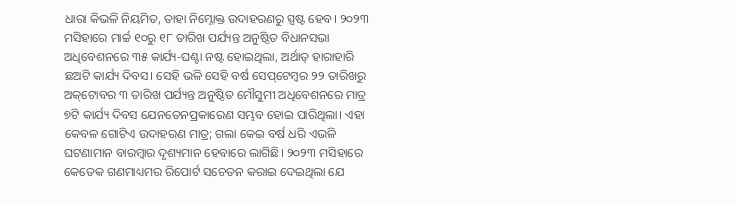ଧାରା କିଭଳି ନିୟମିତ, ତାହା ନିମ୍ନୋକ୍ତ ଉଦାହରଣରୁ ସ୍ପଷ୍ଟ ହେବ। ୨୦୨୩ ମସିହାରେ ମାର୍ଚ୍ଚ ୧୦ରୁ ୧୮ ତାରିଖ ପର୍ଯ୍ୟନ୍ତ ଅନୁଷ୍ଠିତ ବିଧାନସଭା ଅଧିବେଶନରେ ୩୫ କାର୍ଯ୍ୟ-ଘଣ୍ଟା ନଷ୍ଟ ହୋଇଥିଲା, ଅର୍ଥାତ୍‌ ହାରାହାରି ଛଅଟି କାର୍ଯ୍ୟ ଦିବସ। ସେହି ଭଳି ସେହି ବର୍ଷ ସେପ୍‌ଟେମ୍ବର ୨୨ ତାରିଖରୁ ଅକ୍‌ଟୋବର ୩ ତାରିଖ ପର୍ଯ୍ୟନ୍ତ ଅନୁଷ୍ଠିତ ମୌସୁମୀ ଅଧିବେଶନରେ ମାତ୍ର ୭ଟି କାର୍ଯ୍ୟ ଦିବସ ଯେନତେନପ୍ରକାରେଣ ସମ୍ଭବ ହୋଇ ପାରିଥିଲା। ଏହା କେବଳ ଗୋଟିଏ ଉଦାହରଣ ମାତ୍ର; ଗଲା କେଇ ବର୍ଷ ଧରି ଏଭଳି ଘଟଣାମାନ ବାରମ୍ବାର ଦୃଶ୍ୟମାନ ହେବାରେ ଲାଗିଛି। ୨୦୨୩ ମସିହା‌ରେ କେତେକ ଗଣମାଧ୍ୟମର ରିପୋର୍ଟ ସଚେତନ କରାଇ ଦେଇଥିଲା ଯେ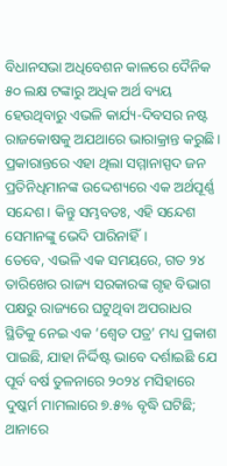ବିଧାନସଭା ଅଧିବେଶନ କାଳରେ ଦୈନିକ ୫୦ ଲକ୍ଷ ଟଙ୍କାରୁ ଅଧିକ ଅର୍ଥ ବ୍ୟୟ ହେଉଥିବାରୁ ଏଭଳି କାର୍ଯ୍ୟ-ଦିବସର ନଷ୍ଟ ରାଜକୋଷକୁ ଅଯଥାରେ ଭାରାକ୍ରାନ୍ତ କରୁଛି। ପ୍ରକାରାନ୍ତରେ ଏହା ଥିଲା ସମ୍ମାନାସ୍ପଦ ଜନ ପ୍ରତିନିଧିମାନଙ୍କ ଉଦ୍ଦେଶ୍ୟରେ ଏକ ଅର୍ଥପୂର୍ଣ୍ଣ ସନ୍ଦେଶ। କିନ୍ତୁ ସମ୍ଭବତଃ, ଏହି ସନ୍ଦେଶ ସେମାନଙ୍କୁ ଭେଦି ପାରିନାହିଁ।
ତେବେ, ଏଭଳି ଏକ ସମୟରେ, ଗତ ୨୪ ତାରିଖ‌େର ରାଜ୍ୟ ସରକାରଙ୍କ ଗୃହ ବିଭାଗ ପକ୍ଷରୁ ରାଜ୍ୟରେ ଘଟୁଥିବା ଅପରାଧର ସ୍ଥିତିକୁ ନେଇ ଏକ ‘ଶ୍ବେତ ପତ୍ର’ ମଧ୍ୟ ପ୍ରକାଶ ପାଇଛି, ଯାହା ନିର୍ଦ୍ଦିଷ୍ଟ ଭାବେ ଦର୍ଶାଇଛି ଯେ ପୂର୍ବ ବର୍ଷ ତୁଳନାରେ ୨୦୨୪ ମସିହାରେ ଦୁଷ୍କର୍ମ ମାମଲାରେ ୭.୫% ବୃଦ୍ଧି ଘଟିଛି; ଥାନାରେ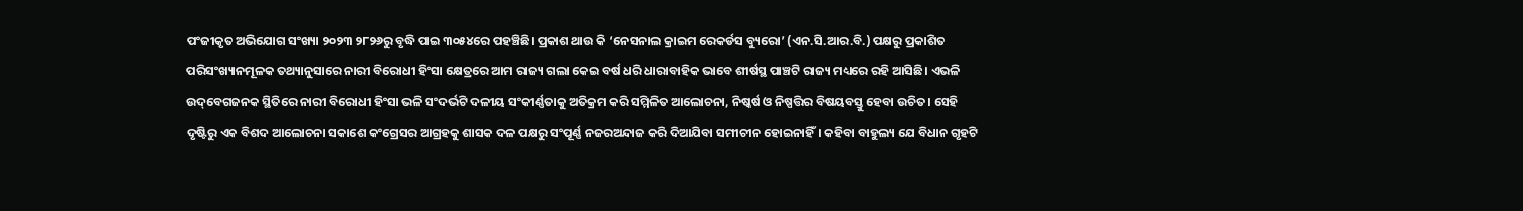ପଂଜୀକୃତ ଅଭିଯୋଗ ସଂଖ୍ୟା ୨୦୨୩ ୨୮୨୬ରୁ ବୃଦ୍ଧି ପାଇ ୩୦୫୪ରେ ପହଞ୍ଚିଛି। ପ୍ରକାଶ ଥାଉ କି ‘ନେସନାଲ କ୍ରାଇମ ରେକର୍ଡସ ବ୍ୟୁରୋ’ (ଏନ.ସି.ଆର.ବି.) ପକ୍ଷରୁ ପ୍ରକାଶିତ ପରିସଂଖ୍ୟାନମୂଳକ ତଥ୍ୟାନୁସାରେ ନାରୀ ବିରୋଧୀ ହିଂସା କ୍ଷେତ୍ରରେ ଆମ ରାଜ୍ୟ ଗଲା କେଇ ବର୍ଷ ଧରି ଧାରାବାହିକ ଭାବେ ଶୀର୍ଷସ୍ଥ ପାଞ୍ଚଟି ରାଜ୍ୟ ମଧ୍ୟରେ ରହି ଆସିଛି। ଏଭଳି ଉଦ୍‌ବେଗଜନକ ସ୍ଥିତିରେ ନାରୀ ବିରୋଧୀ ହିଂସା ଭଳି ସଂଦର୍ଭଟି ଦଳୀୟ ସଂକୀର୍ଣ୍ଣତାକୁ ଅତିକ୍ରମ କରି ସମ୍ମିଳିତ ଆଲୋଚନା, ନିଷ୍କର୍ଷ ଓ ନିଷ୍ପତ୍ତିର ବିଷୟବସ୍ତୁ ହେବା ଉଚିତ। ସେହି ଦୃଷ୍ଟିରୁ ଏକ ବିଶଦ ଆଲୋଚନା ସକାଶେ କଂଗ୍ରେସର ଆଗ୍ରହକୁ ଶାସକ ଦଳ ପକ୍ଷରୁ ସଂପୂର୍ଣ୍ଣ ନଜରଅନ୍ଦାଜ କରି ଦିଆଯିବା‌ ସମୀଚୀନ ହୋଇନାହିଁ। କହିବା ବାହୁଲ୍ୟ ଯେ ବିଧାନ ଗୃହଟି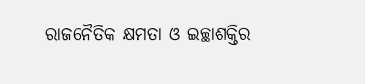ରାଜନୈତିକ କ୍ଷମତା ଓ ଇଚ୍ଛାଶକ୍ତିର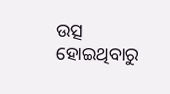ଉତ୍ସ ହୋଇଥିବାରୁ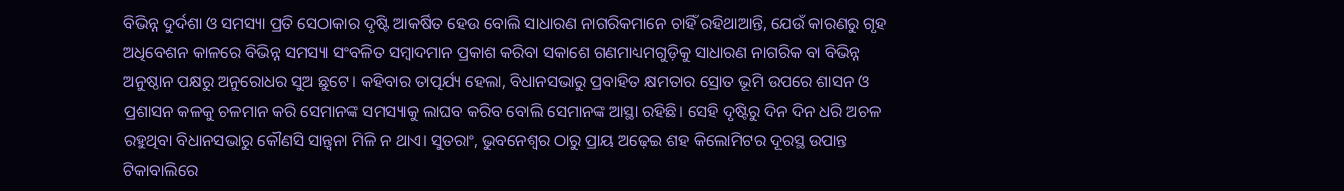ବିଭିନ୍ନ ଦୁର୍ଦଶା ଓ ସମସ୍ୟା ପ୍ରତି ସେଠାକାର ଦୃଷ୍ଟି ଆକର୍ଷିତ ହେଉ ବୋଲି ସାଧାରଣ ନାଗରିକମାନେ ଚାହିଁ ରହିଥାଆନ୍ତି, ଯେଉଁ କାରଣରୁ ଗୃହ ଅଧିବେଶନ କାଳରେ ବିଭିନ୍ନ ସମସ୍ୟା ସଂବଳିତ ସମ୍ବାଦମାନ ପ୍ରକାଶ କରିବା ସକାଶେ ଗଣମାଧ୍ୟମଗୁଡ଼ିକୁ ସାଧାରଣ ନାଗରିକ ବା ବିଭିନ୍ନ ଅନୁଷ୍ଠାନ ପକ୍ଷରୁ ଅନୁରୋଧର ସୁଅ ଛୁଟେ। କହିବାର ତାତ୍ପର୍ଯ୍ୟ ହେଲା, ବିଧାନସଭାରୁ ପ୍ରବାହିତ କ୍ଷମତାର ସ୍ରୋତ ଭୂମି ଉପରେ ଶାସନ ଓ ପ୍ରଶାସନ କଳକୁ ଚଳମାନ କରି ସେମାନଙ୍କ ସମସ୍ୟାକୁ ଲାଘବ କରିବ ବୋଲି ସେମାନଙ୍କ ଆସ୍ଥା ରହିଛି। ସେହି ଦୃଷ୍ଟିରୁ ଦିନ ଦିନ ଧରି ଅଚଳ ରହୁଥିବା ବିଧାନସଭାରୁ କୌଣସି ସାନ୍ତ୍ବନା ମିଳି ନ ଥାଏ। ସୁତରାଂ, ଭୁବନେଶ୍ବର ଠାରୁ ପ୍ରାୟ ଅଢ଼େଇ ଶହ କିଲୋମିଟର ଦୂରସ୍ଥ ଉପାନ୍ତ ଟିକାବାଲିରେ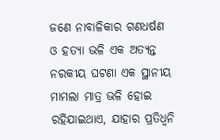ଜଣେ ନାବାଳିକାର ଗଣଧର୍ଷଣ ଓ ହତ୍ୟା ଭଳି ଏକ ଅତ୍ୟନ୍ତ ନରକୀୟ ଘଟଣା ଏକ ସ୍ଥା‌ନୀୟ ମାମଲା ମାତ୍ର ଭଳି ହୋଇ ରହିଯାଇଥାଏ, ଯାହାର ପ୍ରତିଧ୍ବନି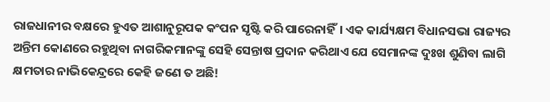ରାଜଧାନୀର ବକ୍ଷରେ ହୁଏତ ଆଶାନୁରୂପକ କଂପନ ସୃଷ୍ଟି କରି ପାରେନାହିଁ। ଏକ କାର୍ଯ୍ୟକ୍ଷମ ବିଧାନସଭା ରାଜ୍ୟର ଅନ୍ତିମ କୋଣରେ ରହୁଥିବା ନାଗରିକମାନଙ୍କୁ ସେହି ସ‌େନ୍ତାଷ ପ୍ରଦାନ କରିଥାଏ ଯେ ସେମାନଙ୍କ ଦୁଃଖ ଶୁଣିବା ଲାଗି କ୍ଷମତାର ନାଭିକେନ୍ଦ୍ରରେ କେହି ଜଣେ ତ ଅଛି!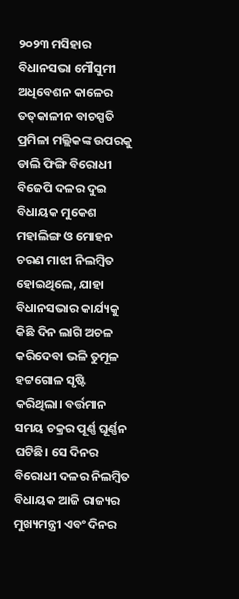୨୦୨୩ ମସିହାର ବିଧାନସଭା ମୌସୁମୀ ଅଧିବେଶନ‌ କାଳ‌େର ତତ୍‌କାଳୀନ ବାଚସ୍ପତି ପ୍ରମିଳା ମଲ୍ଲିକଙ୍କ ଉପରକୁ ଡାଲି ଫିଙ୍ଗି ବିରୋଧୀ ବିଜେପି ଦଳର ଦୁଇ ବିଧାୟକ ମୁକେଶ ମହାଲିଙ୍ଗ ଓ ମୋହନ ଚରଣ ମାଝୀ ନିଲମ୍ବିତ ହୋଇଥିଲେ, ଯାହା ବିଧାନସଭାର କାର୍ଯ୍ୟକୁ କିଛି ଦିନ ଲାଗି ଅଚଳ କରିଦେବା ଭଳି ତୁମୂଳ ହଟ୍ଟଗୋଳ ସୃଷ୍ଟି କରିଥିଲା। ବର୍ତ୍ତମାନ ସମୟ ଚକ୍ରର ପୂର୍ଣ୍ଣ ଘୂର୍ଣ୍ଣନ ଘଟିଛି। ସେ ଦିନର ବିରୋଧୀ ଦଳର ନିଲମ୍ବିତ ବିଧାୟକ ଆଜି ରାଜ୍ୟର ମୁଖ୍ୟମନ୍ତ୍ରୀ ଏବଂ ଦିନର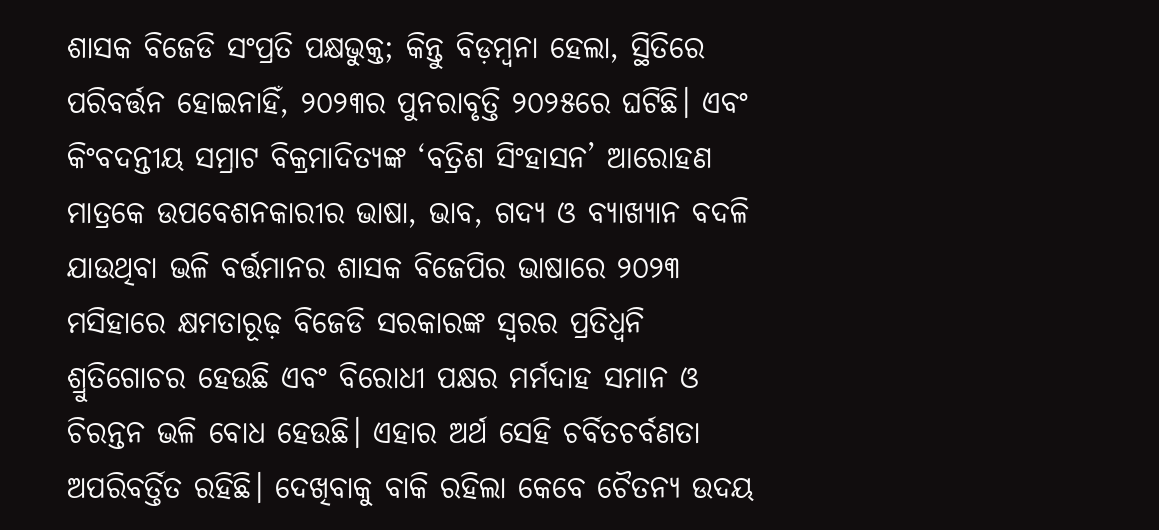ଶାସକ ବିଜେଡି ସଂପ୍ରତି ପକ୍ଷଭୁକ୍ତ; କିନ୍ତୁ ବିଡ଼ମ୍ବନା ହେଲା, ସ୍ଥିତିରେ ପରିବର୍ତ୍ତନ ହୋଇନାହିଁ, ୨୦୨୩ର ପୁନରାବୃତ୍ତି ୨୦୨୫ରେ ଘଟିଛି। ଏବଂ କିଂବଦନ୍ତୀୟ ସମ୍ରାଟ ବିକ୍ରମାଦିତ୍ୟଙ୍କ ‘ବତ୍ରିଶ ସିଂହାସନ’ ଆରୋହଣ ମାତ୍ରକେ ଉପବେଶନକାରୀର ଭାଷା, ଭାବ, ଗଦ୍ୟ ଓ ବ୍ୟାଖ୍ୟାନ ବଦଳି ଯାଉଥିବା ଭଳି ବର୍ତ୍ତମାନର ଶାସକ ବିଜେପିର ଭାଷାରେ ୨୦୨୩ ମସିହାରେ କ୍ଷମତାରୂଢ଼ ବିଜେଡି ସରକାରଙ୍କ ସ୍ବରର ପ୍ରତିଧ୍ବନି ଶ୍ରୁତିଗୋଚର ହେଉଛି ଏବଂ ବିରୋଧୀ ପକ୍ଷର ମର୍ମଦାହ ସମାନ ଓ ଚିରନ୍ତନ ଭଳି ବୋଧ ହେଉଛି। ଏହାର ଅର୍ଥ ସେହି ଚର୍ବିତଚର୍ବଣତା ଅପରିବର୍ତ୍ତିତ ରହିଛି। ଦେଖିବାକୁ ବାକି ରହିଲା କେବେ ଚୈତନ୍ୟ ଉଦୟ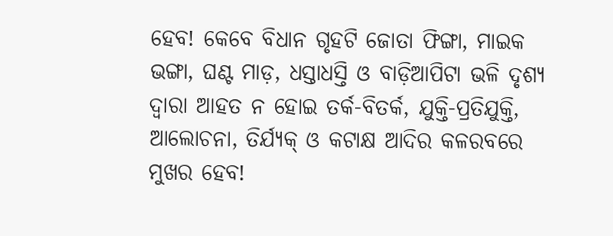ହେବ! କେବେ ବିଧାନ ଗୃହଟି ଜୋତା ଫିଙ୍ଗା, ମାଇକ ଭଙ୍ଗା, ଘଣ୍ଟ ମାଡ଼, ଧସ୍ତାଧସ୍ତି ଓ ବାଡ଼ିଆପିଟା ଭଳି ଦୃଶ୍ୟ ଦ୍ବାରା ଆହତ ନ ହୋଇ ତର୍କ-ବିତର୍କ, ଯୁକ୍ତି-ପ୍ରତିଯୁକ୍ତି, ଆଲୋଚନା, ତିର୍ଯ୍ୟକ୍‌ ଓ କଟାକ୍ଷ ଆଦିର କଳରବରେ ମୁଖର ହେବ!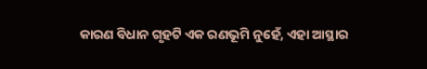କାରଣ ବିଧାନ ଗୃହଟି ଏକ ରଣଭୂମି ନୁହେଁ, ଏହା ଆସ୍ଥାର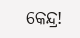କେନ୍ଦ୍ର!